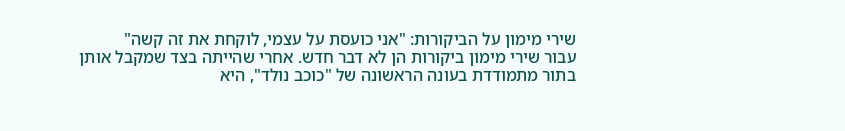שירי מימון על הביקורות: "אני כועסת על עצמי, לוקחת את זה קשה"
עבור שירי מימון ביקורות הן לא דבר חדש. אחרי שהייתה בצד שמקבל אותן בתור מתמודדת בעונה הראשונה של "כוכב נולד", היא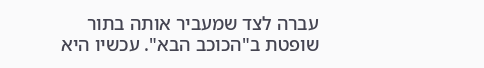עברה לצד שמעביר אותה בתור שופטת ב"הכוכב הבא". עכשיו היא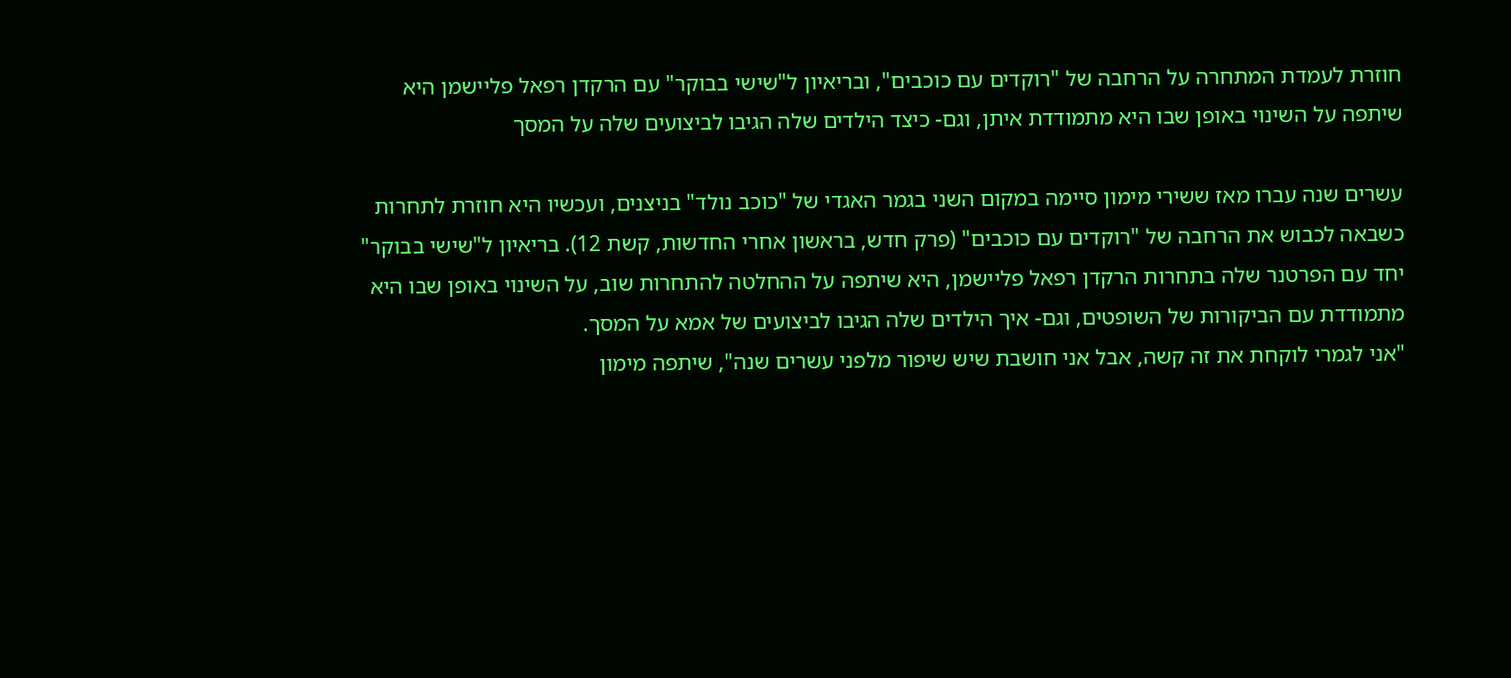חוזרת לעמדת המתחרה על הרחבה של "רוקדים עם כוכבים", ובריאיון ל"שישי בבוקר" עם הרקדן רפאל פליישמן היא שיתפה על השינוי באופן שבו היא מתמודדת איתן, וגם- כיצד הילדים שלה הגיבו לביצועים שלה על המסך

עשרים שנה עברו מאז ששירי מימון סיימה במקום השני בגמר האגדי של "כוכב נולד" בניצנים, ועכשיו היא חוזרת לתחרות כשבאה לכבוש את הרחבה של "רוקדים עם כוכבים" (פרק חדש, בראשון אחרי החדשות, קשת 12). בריאיון ל"שישי בבוקר" יחד עם הפרטנר שלה בתחרות הרקדן רפאל פליישמן, היא שיתפה על ההחלטה להתחרות שוב, על השינוי באופן שבו היא מתמודדת עם הביקורות של השופטים, וגם- איך הילדים שלה הגיבו לביצועים של אמא על המסך.
"אני לגמרי לוקחת את זה קשה, אבל אני חושבת שיש שיפור מלפני עשרים שנה", שיתפה מימון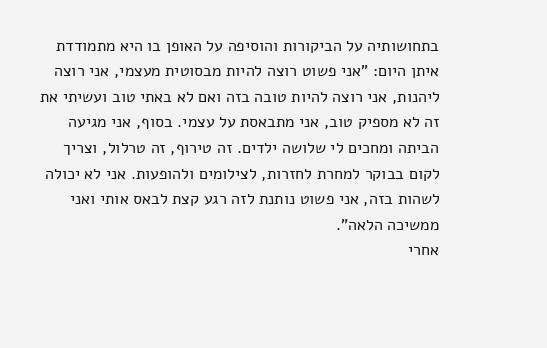בתחושותיה על הביקורות והוסיפה על האופן בו היא מתמודדת איתן היום: "אני פשוט רוצה להיות מבסוטית מעצמי, אני רוצה ליהנות, אני רוצה להיות טובה בזה ואם לא באתי טוב ועשיתי את זה לא מספיק טוב, אני מתבאסת על עצמי. בסוף, אני מגיעה הביתה ומחכים לי שלושה ילדים. זה טירוף, זה טרלול, וצריך לקום בבוקר למחרת לחזרות, לצילומים ולהופעות. אני לא יכולה לשהות בזה, אני פשוט נותנת לזה רגע קצת לבאס אותי ואני ממשיכה הלאה".
אחרי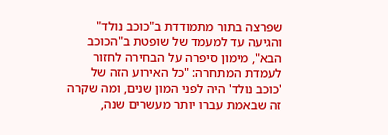שפרצה בתור מתמודדת ב"כוכב נולד" והגיעה עד למעמד של שופטת ב"הכוכב הבא", מימון סיפרה על הבחירה לחזור לעמדת המתחרה: "כל האירוע הזה של 'כוכב נולד' היה לפני המון שנים, ומה שקרה זה שבאמת עברו יותר מעשרים שנה,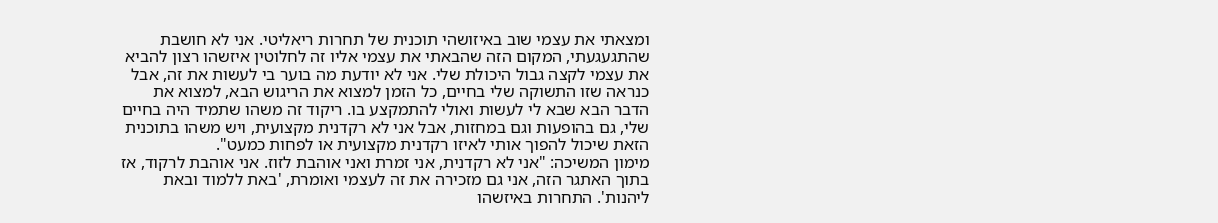ומצאתי את עצמי שוב באיזושהי תוכנית של תחרות ריאליטי. אני לא חושבת שהתגעגעתי, המקום הזה שהבאתי את עצמי אליו זה לחלוטין איזשהו רצון להביא את עצמי לקצה גבול היכולת שלי. אני לא יודעת מה בוער בי לעשות את זה, אבל כנראה שזו התשוקה שלי בחיים, כל הזמן למצוא את הריגוש הבא, למצוא את הדבר הבא שבא לי לעשות ואולי להתמקצע בו. ריקוד זה משהו שתמיד היה בחיים שלי, גם בהופעות וגם במחזות, אבל אני לא רקדנית מקצועית, ויש משהו בתוכנית הזאת שיכול להפוך אותי לאיזו רקדנית מקצועית או לפחות כמעט".
מימון המשיכה: "אני לא רקדנית, אני זמרת ואני אוהבת לזוז. אני אוהבת לרקוד, אז בתוך האתגר הזה, אני גם מזכירה את זה לעצמי ואומרת, 'באת ללמוד ובאת ליהנות'. התחרות באיזשהו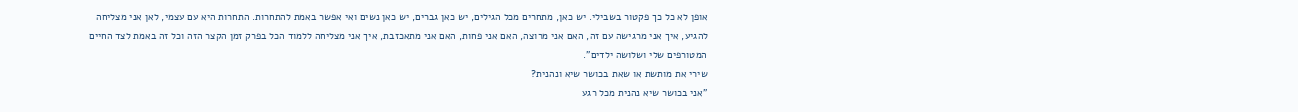אופן לא כל כך פקטור בשבילי. יש כאן, מתחרים מכל הגילים, יש כאן גברים, יש כאן נשים ואי אפשר באמת להתחרות. התחרות היא עם עצמי, לאן אני מצליחה להגיע, איך אני מרגישה עם זה, האם אני מרוצה, האם אני פחות, האם אני מתאכזבת, איך אני מצליחה ללמוד הכל בפרק זמן הקצר הזה וכל זה באמת לצד החיים המטורפים שלי ושלושה ילדים".
שירי את מותשת או שאת בכושר שיא ונהנית?
"אני בכושר שיא נהנית מכל רגע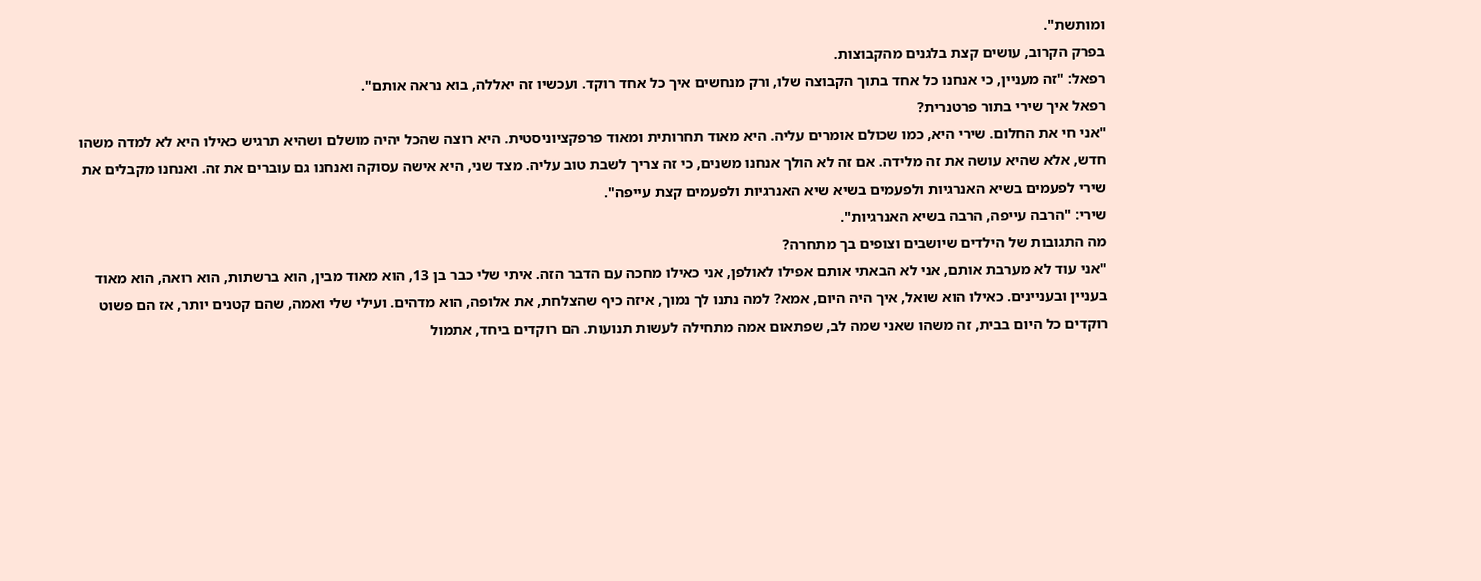ומותשת".
בפרק הקרוב, עושים קצת בלגנים מהקבוצות.
רפאל: "זה מעניין, כי אנחנו כל אחד בתוך הקבוצה שלו, ורק מנחשים איך כל אחד רוקד. ועכשיו זה יאללה, בוא נראה אותם".
רפאל איך שירי בתור פרטנרית?
"אני חי את החלום. שירי היא, כמו שכולם אומרים עליה. היא מאוד תחרותית ומאוד פרפקציוניסטית. היא רוצה שהכל יהיה מושלם ושהיא תרגיש כאילו היא לא למדה משהו חדש, אלא שהיא עושה את זה מלידה. אם זה לא הולך אנחנו משנים, כי זה צריך לשבת טוב עליה. מצד שני, היא אישה עסוקה ואנחנו גם עוברים את זה. ואנחנו מקבלים את שירי לפעמים בשיא האנרגיות ולפעמים בשיא שיא האנרגיות ולפעמים קצת עייפה".
שירי: "הרבה עייפה, הרבה בשיא האנרגיות".
מה התגובות של הילדים שיושבים וצופים בך מתחרה?
"אני עוד לא מערבת אותם, אני לא הבאתי אותם אפילו לאולפן, אני כאילו מחכה עם הדבר הזה. איתי שלי כבר בן 13, הוא מאוד מבין, הוא ברשתות, הוא רואה, הוא מאוד בעניין ובעניינים. כאילו הוא שואל, איך היה היום, אמא? למה נתנו לך נמוך, איזה כיף שהצלחת, את אלופה, הוא מדהים. ועילי שלי ואמה, שהם קטנים יותר, אז הם פשוט רוקדים כל היום בבית, זה משהו שאני שמה לב, שפתאום אמה מתחילה לעשות תנועות. הם רוקדים ביחד, אתמול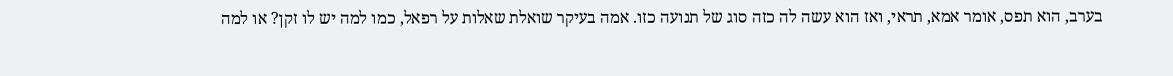בערב, הוא תפס, אומר אמא, תראי, ואז הוא עשה לה כזה סוג של תנועה כזו. אמה בעיקר שואלת שאלות על רפאל, כמו למה יש לו זקן? או למה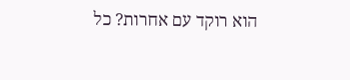הוא רוקד עם אחרות? כל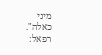מיני כאלה".
רפאל: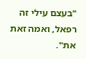"בעצם עילי זה רפאל, ואמה זאת את".